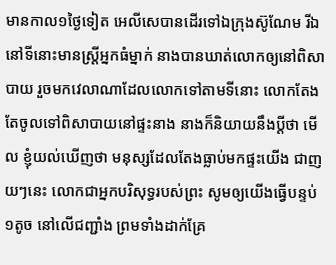មានកាល១ថ្ងៃទៀត អេលីសេបានដើរទៅឯក្រុងស៊ូណែម រីឯនៅទីនោះមានស្ត្រីអ្នកធំម្នាក់ នាងបានឃាត់លោកឲ្យនៅពិសាបាយ រួចមកវេលាណាដែលលោកទៅតាមទីនោះ លោកតែងតែចូលទៅពិសាបាយនៅផ្ទះនាង នាងក៏និយាយនឹងប្ដីថា មើល ខ្ញុំយល់ឃើញថា មនុស្សដែលតែងធ្លាប់មកផ្ទះយើង ជាញយៗនេះ លោកជាអ្នកបរិសុទ្ធរបស់ព្រះ សូមឲ្យយើងធ្វើបន្ទប់១តូច នៅលើជញ្ជាំង ព្រមទាំងដាក់គ្រែ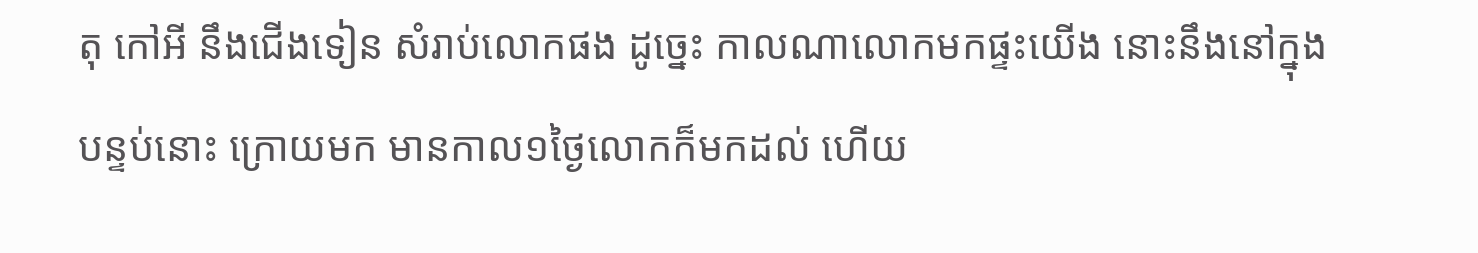តុ កៅអី នឹងជើងទៀន សំរាប់លោកផង ដូច្នេះ កាលណាលោកមកផ្ទះយើង នោះនឹងនៅក្នុងបន្ទប់នោះ ក្រោយមក មានកាល១ថ្ងៃលោកក៏មកដល់ ហើយ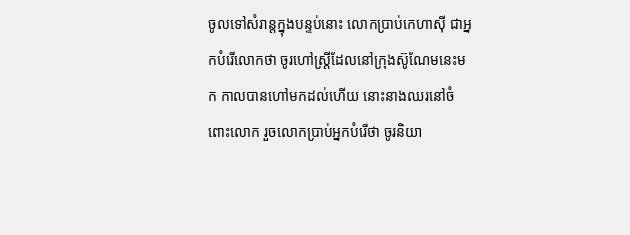ចូលទៅសំរាន្តក្នុងបន្ទប់នោះ លោកប្រាប់កេហាស៊ី ជាអ្នកបំរើលោកថា ចូរហៅស្ត្រីដែលនៅក្រុងស៊ូណែមនេះមក កាលបានហៅមកដល់ហើយ នោះនាងឈរនៅចំពោះលោក រួចលោកប្រាប់អ្នកបំរើថា ចូរនិយា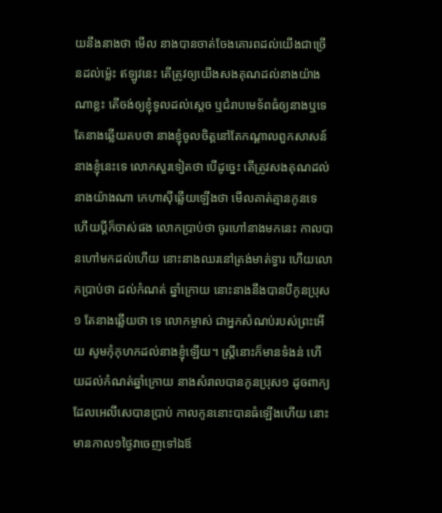យនឹងនាងថា មើល នាងបានចាត់ចែងគោរពដល់យើងជាច្រើនដល់ម៉្លេះ ឥឡូវនេះ តើត្រូវឲ្យយើងសងគុណដល់នាងយ៉ាងណាខ្លះ តើចង់ឲ្យខ្ញុំទូលដល់ស្តេច ឬជំរាបមេទ័ពធំឲ្យនាងឬទេ តែនាងឆ្លើយតបថា នាងខ្ញុំចូលចិត្តនៅតែកណ្តាលពួកសាសន៍នាងខ្ញុំនេះទេ លោកសួរទៀតថា បើដូច្នេះ តើត្រូវសងគុណដល់នាងយ៉ាងណា កេហាស៊ីឆ្លើយឡើងថា មើលគាត់គ្មានកូនទេ ហើយប្ដីក៏ចាស់ផង លោកប្រាប់ថា ចូរហៅនាងមកនេះ កាលបានហៅមកដល់ហើយ នោះនាងឈរនៅត្រង់មាត់ទ្វារ ហើយលោកប្រាប់ថា ដល់កំណត់ ឆ្នាំក្រោយ នោះនាងនឹងបានបីកូនប្រុស១ តែនាងឆ្លើយថា ទេ លោកម្ចាស់ ជាអ្នកសំណប់របស់ព្រះអើយ សូមកុំកុហកដល់នាងខ្ញុំឡើយ។ ស្ត្រីនោះក៏មានទំងន់ ហើយដល់កំណត់ឆ្នាំក្រោយ នាងសំរាលបានកូនប្រុស១ ដូចពាក្យដែលអេលីសេបានប្រាប់ កាលកូននោះបានធំឡើងហើយ នោះមានកាល១ថ្ងៃវាចេញទៅឯឪ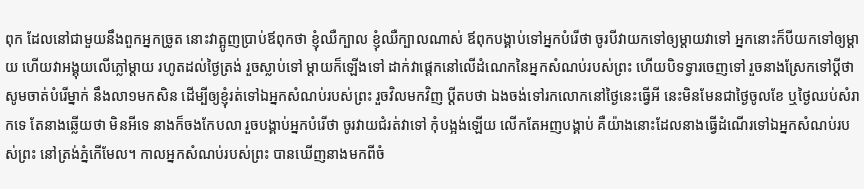ពុក ដែលនៅជាមួយនឹងពួកអ្នកច្រូត នោះវាត្អូញប្រាប់ឪពុកថា ខ្ញុំឈឺក្បាល ខ្ញុំឈឺក្បាលណាស់ ឪពុកបង្គាប់ទៅអ្នកបំរើថា ចូរបីវាយកទៅឲ្យម្តាយវាទៅ អ្នកនោះក៏បីយកទៅឲ្យម្តាយ ហើយវាអង្គុយលើភ្លៅម្តាយ រហូតដល់ថ្ងៃត្រង់ រួចស្លាប់ទៅ ម្តាយក៏ឡើងទៅ ដាក់វាផ្តេកនៅលើដំណេកនៃអ្នកសំណប់របស់ព្រះ ហើយបិទទ្វារចេញទៅ រួចនាងស្រែកទៅប្ដីថា សូមចាត់បំរើម្នាក់ នឹងលា១មកសិន ដើម្បីឲ្យខ្ញុំរត់ទៅឯអ្នកសំណប់របស់ព្រះ រួចវិលមកវិញ ប្ដីតបថា ឯងចង់ទៅរកលោកនៅថ្ងៃនេះធ្វើអី នេះមិនមែនជាថ្ងៃចូលខែ ឬថ្ងៃឈប់សំរាកទេ តែនាងឆ្លើយថា មិនអីទេ នាងក៏ចងកែបលា រួចបង្គាប់អ្នកបំរើថា ចូរវាយជំរត់វាទៅ កុំបង្អង់ឡើយ លើកតែអញបង្គាប់ គឺយ៉ាងនោះដែលនាងធ្វើដំណើរទៅឯអ្នកសំណប់របស់ព្រះ នៅត្រង់ភ្នំកើមែល។ កាលអ្នកសំណប់របស់ព្រះ បានឃើញនាងមកពីចំ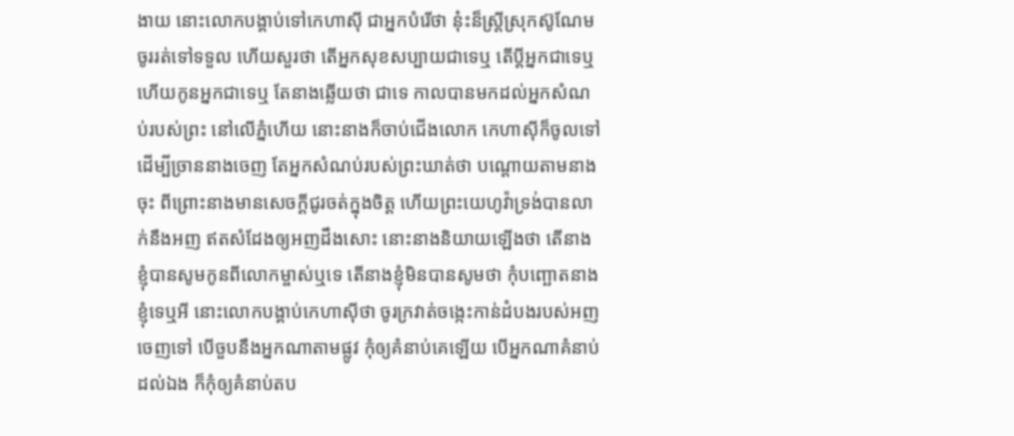ងាយ នោះលោកបង្គាប់ទៅកេហាស៊ី ជាអ្នកបំរើថា នុ៎ះន៏ស្ត្រីស្រុកស៊ូណែម ចូររត់ទៅទទួល ហើយសួរថា តើអ្នកសុខសប្បាយជាទេឬ តើប្ដីអ្នកជាទេឬ ហើយកូនអ្នកជាទេឬ តែនាងឆ្លើយថា ជាទេ កាលបានមកដល់អ្នកសំណប់របស់ព្រះ នៅលើភ្នំហើយ នោះនាងក៏ចាប់ជើងលោក កេហាស៊ីក៏ចូលទៅ ដើម្បីច្រាននាងចេញ តែអ្នកសំណប់របស់ព្រះឃាត់ថា បណ្តោយតាមនាងចុះ ពីព្រោះនាងមានសេចក្ដីជូរចត់ក្នុងចិត្ត ហើយព្រះយេហូវ៉ាទ្រង់បានលាក់នឹងអញ ឥតសំដែងឲ្យអញដឹងសោះ នោះនាងនិយាយឡើងថា តើនាងខ្ញុំបានសូមកូនពីលោកម្ចាស់ឬទេ តើនាងខ្ញុំមិនបានសូមថា កុំបញ្ឆោតនាងខ្ញុំទេឬអី នោះលោកបង្គាប់កេហាស៊ីថា ចូរក្រវាត់ចង្កេះកាន់ដំបងរបស់អញចេញទៅ បើចួបនឹងអ្នកណាតាមផ្លូវ កុំឲ្យគំនាប់គេឡើយ បើអ្នកណាគំនាប់ដល់ឯង ក៏កុំឲ្យគំនាប់តប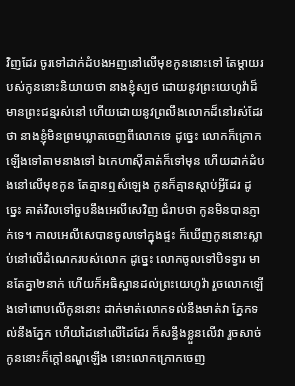វិញដែរ ចូរទៅដាក់ដំបងអញនៅលើមុខកូននោះទៅ តែម្តាយរបស់កូននោះនិយាយថា នាងខ្ញុំស្បថ ដោយនូវព្រះយេហូវ៉ាដ៏មានព្រះជន្មរស់នៅ ហើយដោយនូវព្រលឹងលោកដ៏នៅរស់ដែរថា នាងខ្ញុំមិនព្រមឃ្លាតចេញពីលោកទេ ដូច្នេះ លោកក៏ក្រោកឡើងទៅតាមនាងទៅ ឯកេហាស៊ីគាត់ក៏ទៅមុន ហើយដាក់ដំបងនៅលើមុខកូន តែគ្មានឮសំឡេង កូនក៏គ្មានស្តាប់អ្វីដែរ ដូច្នេះ គាត់វិលទៅចួបនឹងអេលីសេវិញ ជំរាបថា កូនមិនបានភ្ញាក់ទេ។ កាលអេលីសេបានចូលទៅក្នុងផ្ទះ ក៏ឃើញកូននោះស្លាប់នៅលើដំណេករបស់លោក ដូច្នេះ លោកចូលទៅបិទទ្វារ មានតែគ្នា២នាក់ ហើយក៏អធិស្ឋានដល់ព្រះយេហូវ៉ា រួចលោកឡើងទៅពោបលើកូននោះ ដាក់មាត់លោកទល់នឹងមាត់វា ភ្នែកទល់នឹងភ្នែក ហើយដៃនៅលើដៃដែរ ក៏សន្ធឹងខ្លួនលើវា រួចសាច់កូននោះក៏ក្តៅឧណ្ហឡើង នោះលោកក្រោកចេញ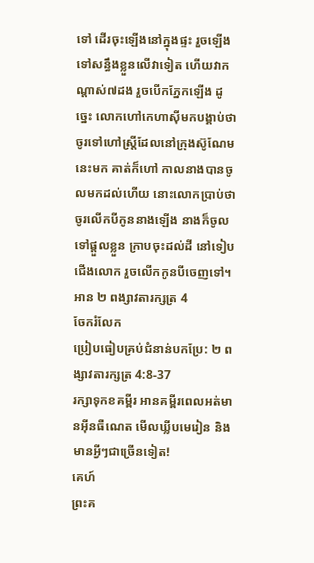ទៅ ដើរចុះឡើងនៅក្នុងផ្ទះ រួចឡើងទៅសន្ធឹងខ្លួនលើវាទៀត ហើយវាកណ្តាស់៧ដង រួចបើកភ្នែកឡើង ដូច្នេះ លោកហៅកេហាស៊ីមកបង្គាប់ថា ចូរទៅហៅស្ត្រីដែលនៅក្រុងស៊ូណែមនេះមក គាត់ក៏ហៅ កាលនាងបានចូលមកដល់ហើយ នោះលោកប្រាប់ថា ចូរលើកបីកូននាងឡើង នាងក៏ចូលទៅផ្តួលខ្លួន ក្រាបចុះដល់ដី នៅទៀបជើងលោក រួចលើកកូនបីចេញទៅ។
អាន ២ ពង្សាវតារក្សត្រ 4
ចែករំលែក
ប្រៀបធៀបគ្រប់ជំនាន់បកប្រែ: ២ ពង្សាវតារក្សត្រ 4:8-37
រក្សាទុកខគម្ពីរ អានគម្ពីរពេលអត់មានអ៊ីនធឺណេត មើលឃ្លីបមេរៀន និងមានអ្វីៗជាច្រើនទៀត!
គេហ៍
ព្រះគ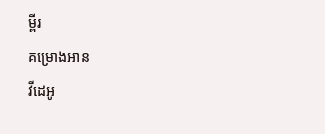ម្ពីរ
គម្រោងអាន
វីដេអូ